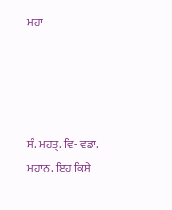ਮਹਾ




ਸੰ. ਮਹਤ੍‌. ਵਿ- ਵਡਾ. ਮਹਾਨ. ਇਹ ਕਿਸੇ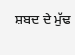ਸ਼ਬਦ ਦੇ ਮੁੱਢ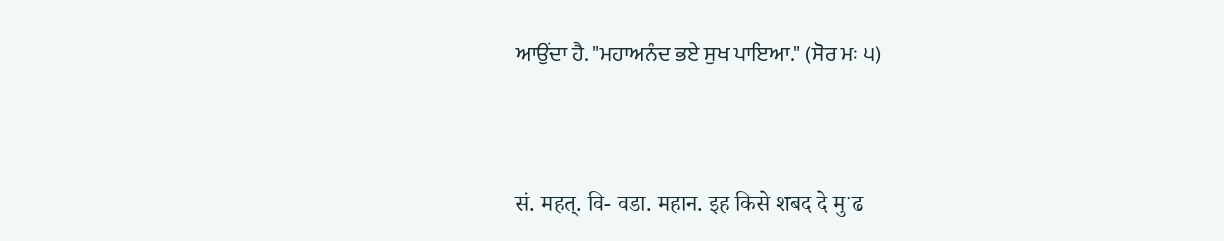ਆਉਂਦਾ ਹੈ. "ਮਹਾਅਨੰਦ ਭਏ ਸੁਖ ਪਾਇਆ." (ਸੋਰ ਮਃ ੫)


सं. महत्‌. वि- वडा. महान. इह किसे शबद दे मुॱढ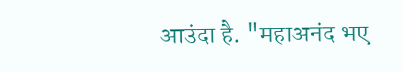आउंदा है. "महाअनंद भए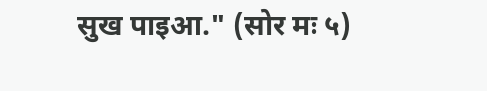सुख पाइआ." (सोर मः ५)